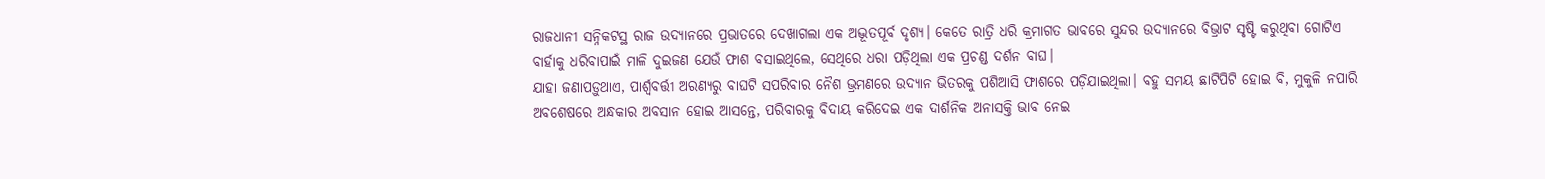ରାଜଧାନୀ ସନ୍ନିକଟସ୍ଥ ରାଜ ଉଦ୍ୟାନରେ ପ୍ରଭାତରେ ଦେଖାଗଲା ଏକ ଅଦ୍ଭୂତପୂର୍ବ ଦୃଶ୍ୟ। କେତେ ରାତ୍ରି ଧରି କ୍ରମାଗତ ଭାବରେ ସୁନ୍ଦର ଉଦ୍ୟାନରେ ବିଭ୍ରାଟ ସୃଷ୍ଟି କରୁଥିବା ଗୋଟିଏ ବାର୍ହାକୁ ଧରିବାପାଇଁ ମାଳି ଦୁଇଜଣ ଯେଉଁ ଫାଶ ବସାଇଥିଲେ, ସେଥିରେ ଧରା ପଡ଼ିଥିଲା ଏକ ପ୍ରଚଣ୍ଡ ଦର୍ଶନ ବାଘ।
ଯାହା ଜଣାପଡ଼ୁଥାଏ, ପାର୍ଶ୍ବବର୍ତ୍ତୀ ଅରଣ୍ୟରୁ ବାଘଟି ସପରିବାର ନୈଶ ଭ୍ରମଣରେ ଉଦ୍ୟାନ ଭିତରକୁ ପଶିଆସି ଫାଶରେ ପଡ଼ିଯାଇଥିଲା। ବହୁ ସମୟ ଛାଟିପିଟି ହୋଇ ବି, ମୁକୁଳି ନପାରି ଅବଶେଷରେ ଅନ୍ଧକାର ଅବସାନ ହୋଇ ଆସନ୍ତେ, ପରିବାରକୁ ବିଦାୟ କରିଦେଇ ଏକ ଦାର୍ଶନିକ ଅନାସକ୍ତି ଭାବ ନେଇ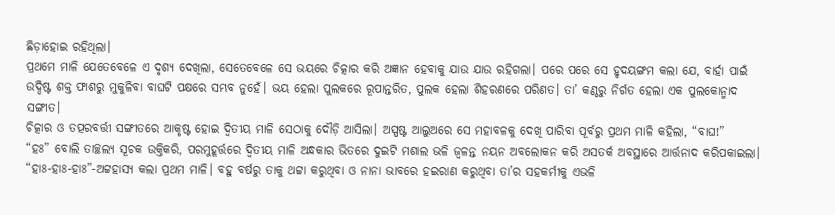ଛିଡ଼ାହୋଇ ରହିଥିଲା।
ପ୍ରଥମେ ମାଳି ଯେତେବେଳେ ଏ ଦୃଶ୍ୟ ଦେଖିଲା, ସେତେବେଳେ ସେ ଭୟରେ ଚିତ୍କାର କରି ଅଜ୍ଞାନ ହେବାକୁ ଯାଉ ଯାଉ ରହିଗଲା। ପରେ ପରେ ସେ ହୃଦୟଙ୍ଗମ କଲା ଯେ, ବାର୍ହା ପାଇଁ ଉଦ୍ଦିଷ୍ଟ ଶକ୍ତ ଫାଶରୁ ମୁକୁଳିବା ବାଘଟି ପକ୍ଷରେ ସମ୍ଭବ ନୁହେଁ। ଭୟ ହେଲା ପୁଲକରେ ରୂପାନ୍ତରିତ, ପୁଲକ ହେଲା ଶିହରଣରେ ପରିଣତ। ତା’ କଣ୍ଠରୁ ନିର୍ଗତ ହେଲା ଏକ ପୁଲକୋନ୍ମାଦ ସଙ୍ଗୀତ।
ଚିତ୍କାର ଓ ତତ୍ପରବର୍ତ୍ତୀ ସଙ୍ଗୀତରେ ଆକୃଷ୍ଟ ହୋଇ ଦ୍ବିତୀୟ ମାଳି ସେଠାକୁ ଦୌଡ଼ି ଆସିଲା। ଅସ୍ପଷ୍ଟ ଆଲୁଅରେ ସେ ମହାବଳକୁ ଦେଖି ପାରିବା ପୂର୍ବରୁ ପ୍ରଥମ ମାଳି କହିଲା, “ବାଘ!”
“ହଃ” ବୋଲି ତାଚ୍ଛଲ୍ୟ ସୂଚକ ଉକ୍ତିକରି, ପରମୁହୂର୍ତ୍ତରେ ଦ୍ବିତୀୟ ମାଳି ଅନ୍ଧକାର ଭିତରେ ଦୁଇଟି ମଶାଲ ଭଳି ଜ୍ବଳନ୍ତ ନୟନ ଅବଲୋକନ କରି ଅସତର୍କ ଅବସ୍ଥାରେ ଆର୍ତ୍ତନାଦ କରିପକାଇଲା।
“ହାଃ-ହାଃ-ହାଃ”-ଅଟ୍ଟହାସ୍ୟ କଲା ପ୍ରଥମ ମାଳି। ବହୁ ବର୍ଷରୁ ତାକୁ ଥଟ୍ଟା କରୁଥିବା ଓ ନାନା ଭାବରେ ହଇରାଣ କରୁଥିବା ତା’ର ସହକର୍ମୀକୁ ଏଭଳି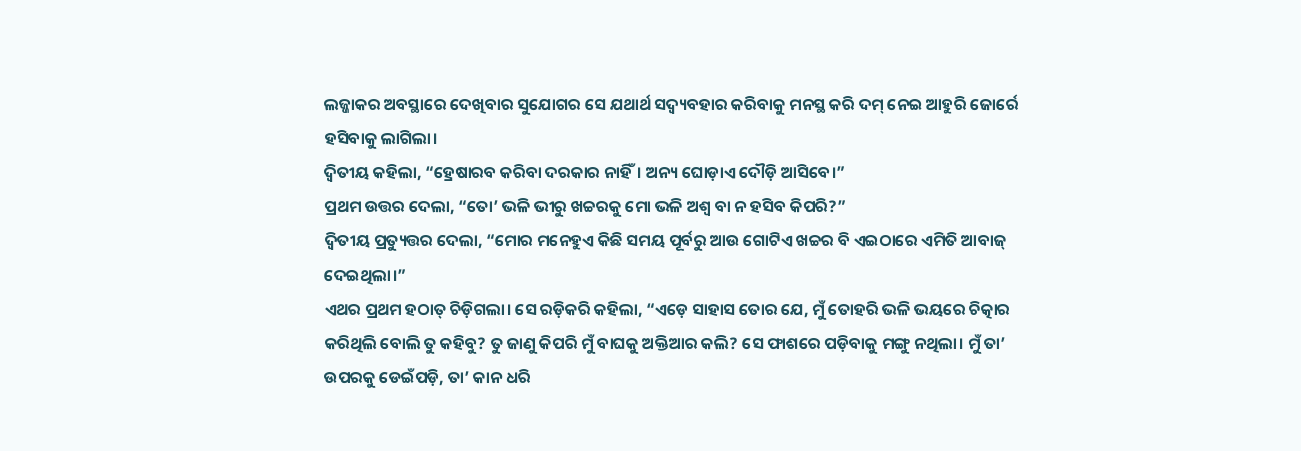ଲଜ୍ଜାକର ଅବସ୍ଥାରେ ଦେଖିବାର ସୁଯୋଗର ସେ ଯଥାର୍ଥ ସଦ୍ବ୍ୟବହାର କରିବାକୁ ମନସ୍ଥ କରି ଦମ୍ ନେଇ ଆହୁରି ଜୋର୍ରେ ହସିବାକୁ ଲାଗିଲା।
ଦ୍ବିତୀୟ କହିଲା, “ହ୍ରେଷାରବ କରିବା ଦରକାର ନାହିଁ। ଅନ୍ୟ ଘୋଡ଼ାଏ ଦୌଡ଼ି ଆସିବେ।”
ପ୍ରଥମ ଉତ୍ତର ଦେଲା, “ତୋ’ ଭଳି ଭୀରୁ ଖଚ୍ଚରକୁ ମୋ ଭଳି ଅଶ୍ବ ବା ନ ହସିବ କିପରି?”
ଦ୍ବିତୀୟ ପ୍ରତ୍ୟୁତ୍ତର ଦେଲା, “ମୋର ମନେହୁଏ କିଛି ସମୟ ପୂର୍ବରୁ ଆଉ ଗୋଟିଏ ଖଚ୍ଚର ବି ଏଇଠାରେ ଏମିତି ଆବାଜ୍ ଦେଇଥିଲା।”
ଏଥର ପ୍ରଥମ ହଠାତ୍ ଚିଡ଼ିଗଲା। ସେ ରଡ଼ିକରି କହିଲା, “ଏଡ଼େ ସାହାସ ତୋର ଯେ, ମୁଁ ତୋହରି ଭଳି ଭୟରେ ଚିତ୍କାର କରିଥିଲି ବୋଲି ତୁ କହିବୁ? ତୁ ଜାଣୁ କିପରି ମୁଁ ବାଘକୁ ଅକ୍ତିଆର କଲି? ସେ ଫାଶରେ ପଡ଼ିବାକୁ ମଙ୍ଗୁ ନଥିଲା। ମୁଁ ତା’ ଉପରକୁ ଡେଇଁପଡ଼ି, ତା’ କାନ ଧରି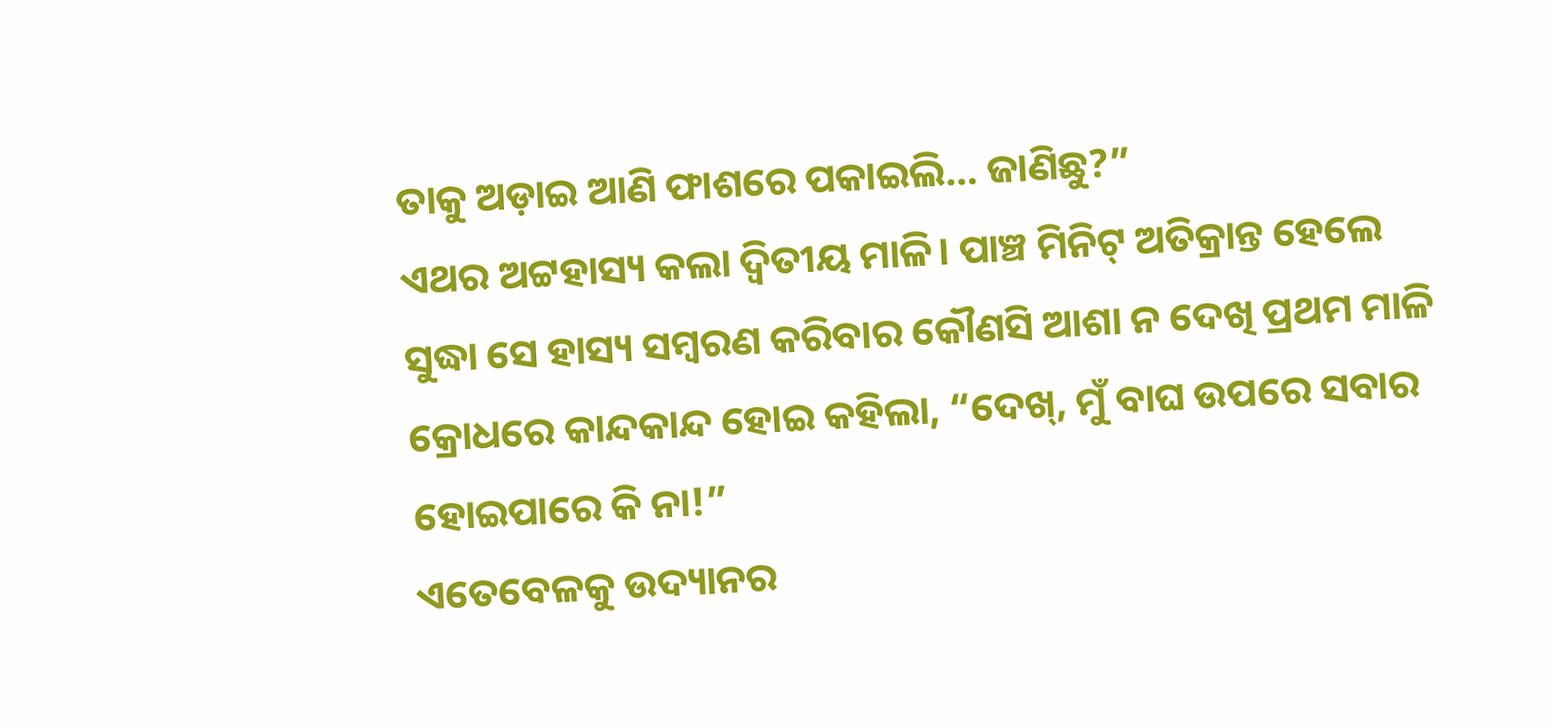ତାକୁ ଅଡ଼ାଇ ଆଣି ଫାଶରେ ପକାଇଲି… ଜାଣିଛୁ?”
ଏଥର ଅଟ୍ଟହାସ୍ୟ କଲା ଦ୍ବିତୀୟ ମାଳି। ପାଞ୍ଚ ମିନିଟ୍ ଅତିକ୍ରାନ୍ତ ହେଲେ ସୁଦ୍ଧା ସେ ହାସ୍ୟ ସମ୍ବରଣ କରିବାର କୌଣସି ଆଶା ନ ଦେଖି ପ୍ରଥମ ମାଳି କ୍ରୋଧରେ କାନ୍ଦକାନ୍ଦ ହୋଇ କହିଲା, “ଦେଖ୍, ମୁଁ ବାଘ ଉପରେ ସବାର ହୋଇପାରେ କି ନା!”
ଏତେବେଳକୁ ଉଦ୍ୟାନର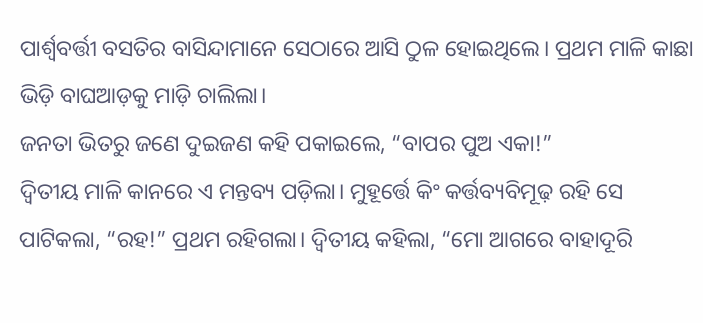ପାର୍ଶ୍ବବର୍ତ୍ତୀ ବସତିର ବାସିନ୍ଦାମାନେ ସେଠାରେ ଆସି ଠୁଳ ହୋଇଥିଲେ। ପ୍ରଥମ ମାଳି କାଛା ଭିଡ଼ି ବାଘଆଡ଼କୁ ମାଡ଼ି ଚାଲିଲା।
ଜନତା ଭିତରୁ ଜଣେ ଦୁଇଜଣ କହି ପକାଇଲେ, “ବାପର ପୁଅ ଏକା!”
ଦ୍ବିତୀୟ ମାଳି କାନରେ ଏ ମନ୍ତବ୍ୟ ପଡ଼ିଲା। ମୁହୂର୍ତ୍ତେ କିଂ କର୍ତ୍ତବ୍ୟବିମୂଢ଼ ରହି ସେ ପାଟିକଲା, “ରହ!” ପ୍ରଥମ ରହିଗଲା। ଦ୍ବିତୀୟ କହିଲା, “ମୋ ଆଗରେ ବାହାଦୂରି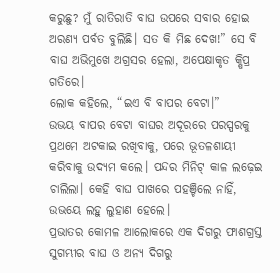କରୁଛୁ? ମୁଁ ରାତିରାତି ବାଘ ଉପରେ ସବାର ହୋଇ ଅରଣ୍ୟ ପର୍ବତ ବୁଲିଛି। ସତ କି ମିଛ ଦେଖ!” ସେ ବି ବାଘ ଅଭିମୁଖେ ଅଗ୍ରସର ହେଲା, ଅପେକ୍ଷାକୃତ କ୍ଷିପ୍ର ଗତିରେ।
ଲୋକ କହିଲେ, “ଇଏ ବି ବାପର ବେଟା।”
ଉଭୟ ବାପର ବେଟା ବାଘର ଅଦୂରରେ ପରସ୍ପରକୁ ପ୍ରଥମେ ଅଟକାଇ ରଖିବାକୁ, ପରେ ଭୂତଳଶାୟୀ କରିବାକୁ ଉଦ୍ୟମ କଲେ। ପନ୍ଦର ମିନିଟ୍ କାଳ ଲଢ଼େଇ ଚାଲିଲା। କେହି ବାଘ ପାଖରେ ପହଞ୍ଚିଲେ ନାହିଁ, ଉଭୟେ ଲହୁ ଲୁହାଣ ହେଲେ।
ପ୍ରଭାତର କୋମଳ ଆଲୋକରେ ଏକ ଦିଗରୁ ଫାଶଗ୍ରସ୍ତ ସୁଗମ୍ଭୀର ବାଘ ଓ ଅନ୍ୟ ଦିଗରୁ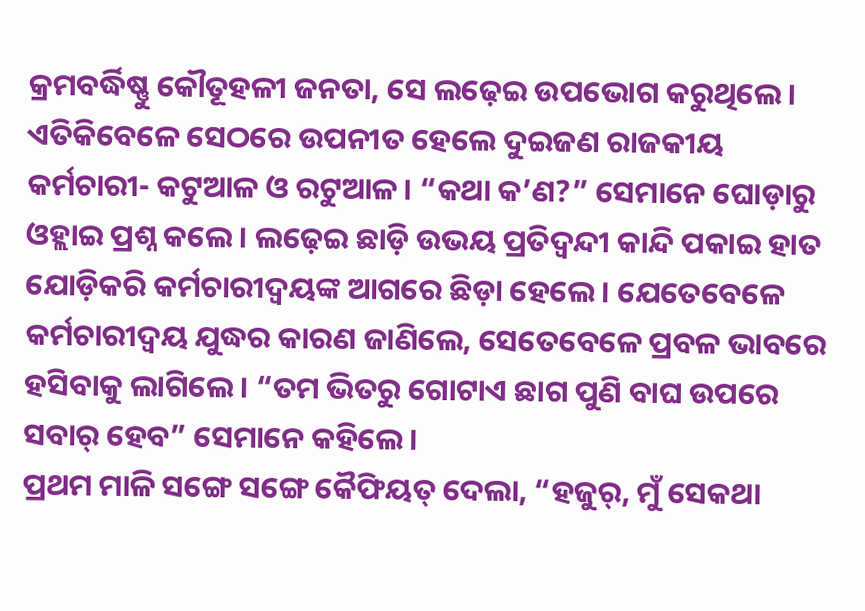କ୍ରମବର୍ଦ୍ଧିଷ୍ଣୁ କୌତୂହଳୀ ଜନତା, ସେ ଲଢ଼େଇ ଉପଭୋଗ କରୁଥିଲେ।
ଏତିକିବେଳେ ସେଠରେ ଉପନୀତ ହେଲେ ଦୁଇଜଣ ରାଜକୀୟ କର୍ମଚାରୀ- କଟୁଆଳ ଓ ରଟୁଆଳ। “କଥା କ’ଣ?” ସେମାନେ ଘୋଡ଼ାରୁ ଓହ୍ଲାଇ ପ୍ରଶ୍ନ କଲେ। ଲଢ଼େଇ ଛାଡ଼ି ଉଭୟ ପ୍ରତିଦ୍ବନ୍ଦୀ କାନ୍ଦି ପକାଇ ହାତ ଯୋଡ଼ିକରି କର୍ମଚାରୀଦ୍ବୟଙ୍କ ଆଗରେ ଛିଡ଼ା ହେଲେ। ଯେତେବେଳେ କର୍ମଚାରୀଦ୍ବୟ ଯୁଦ୍ଧର କାରଣ ଜାଣିଲେ, ସେତେବେଳେ ପ୍ରବଳ ଭାବରେ ହସିବାକୁ ଲାଗିଲେ। “ତମ ଭିତରୁ ଗୋଟାଏ ଛାଗ ପୁଣି ବାଘ ଉପରେ ସବାର୍ ହେବ” ସେମାନେ କହିଲେ।
ପ୍ରଥମ ମାଳି ସଙ୍ଗେ ସଙ୍ଗେ କୈଫିୟତ୍ ଦେଲା, “ହଜୁର୍, ମୁଁ ସେକଥା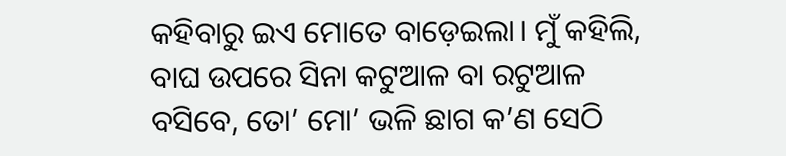କହିବାରୁ ଇଏ ମୋତେ ବାଡ଼େଇଲା। ମୁଁ କହିଲି, ବାଘ ଉପରେ ସିନା କଟୁଆଳ ବା ରଟୁଆଳ ବସିବେ, ତୋ’ ମୋ’ ଭଳି ଛାଗ କ’ଣ ସେଠି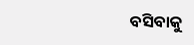ବସିବାକୁ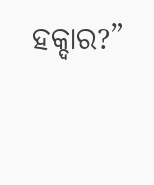ହକ୍ଦାର?”